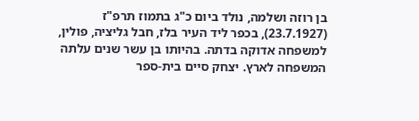בן רוזה ושלמה, נולד ביום כ"ג בתמוז תרפ"ז (23.7.1927), בכפר ליד העיר בלז, חבל גליציה, פולין, למשפחה אדוקה בדתה. בהיותו בן עשר שנים עלתה המשפחה לארץ. יצחק סיים בית-ספר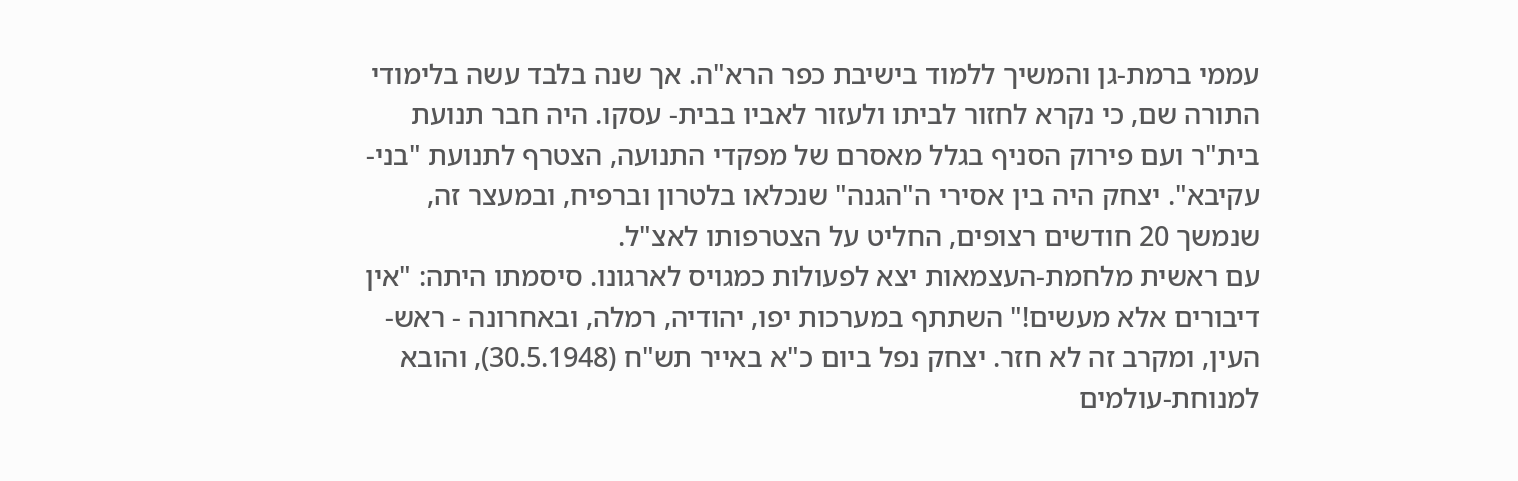עממי ברמת-גן והמשיך ללמוד בישיבת כפר הרא"ה. אך שנה בלבד עשה בלימודי התורה שם, כי נקרא לחזור לביתו ולעזור לאביו בבית- עסקו. היה חבר תנועת בית"ר ועם פירוק הסניף בגלל מאסרם של מפקדי התנועה, הצטרף לתנועת "בני-עקיבא". יצחק היה בין אסירי ה"הגנה" שנכלאו בלטרון וברפיח, ובמעצר זה, שנמשך 20 חודשים רצופים, החליט על הצטרפותו לאצ"ל.
עם ראשית מלחמת-העצמאות יצא לפעולות כמגויס לארגונו. סיסמתו היתה: "אין דיבורים אלא מעשים!" השתתף במערכות יפו, יהודיה, רמלה, ובאחרונה - ראש-העין, ומקרב זה לא חזר. יצחק נפל ביום כ"א באייר תש"ח (30.5.1948), והובא למנוחת-עולמים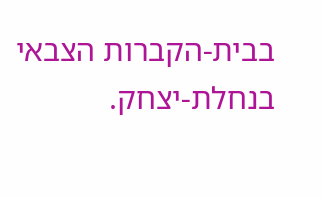בבית-הקברות הצבאי בנחלת-יצחק.